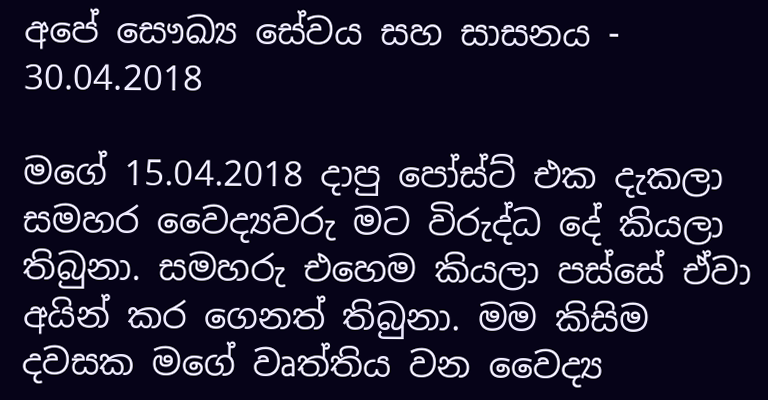අපේ සෞඛ්‍ය සේවය සහ සාසනය - 30.04.2018

මගේ 15.04.2018 දාපු පෝස්ට් එක දැකලා සමහර වෛද්‍යවරු මට විරුද්ධ දේ කියලා තිබුනා. සමහරු එහෙම කියලා පස්සේ ඒවා අයින් කර ගෙනත් තිබුනා. මම කිසිම දවසක මගේ වෘත්තිය වන වෛද්‍ය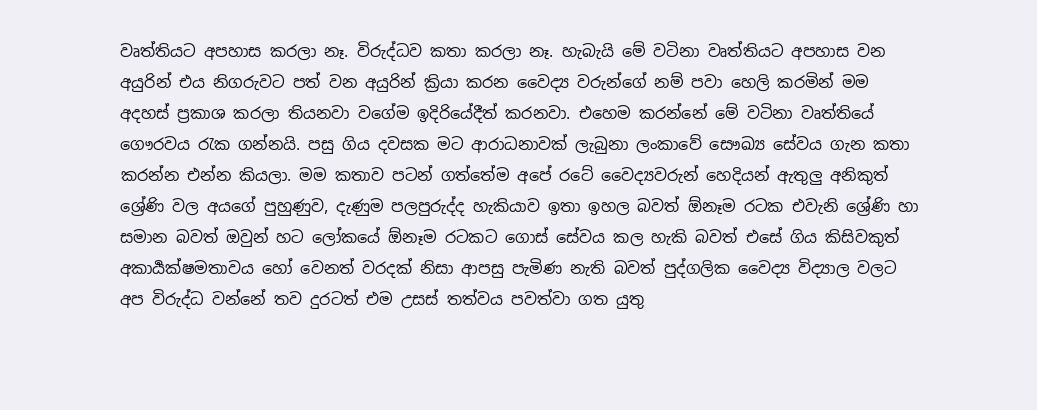වෘත්තියට අපහාස කරලා නෑ. විරුද්ධව කතා කරලා නෑ. හැබැයි මේ වටිනා වෘත්තියට අපහාස වන අයුරින් එය නිගරුවට පත් වන අයුරින් ක්‍රියා කරන වෛද්‍ය වරුන්ගේ නම් පවා හෙලි කරමින් මම අදහස් ප්‍රකාශ කරලා තියනවා වගේම ඉදිරියේදීත් කරනවා. එහෙම කරන්නේ මේ වටිනා වෘත්තියේ ගෞරවය රැක ගන්නයි. පසු ගිය දවසක මට ආරාධනාවක් ලැබුනා ලංකාවේ සෞඛ්‍ය සේවය ගැන කතා කරන්න එන්න කියලා. මම කතාව පටන් ගත්තේම අපේ රටේ වෛද්‍යවරුන් හෙදියන් ඇතුලු අනිකුත් ශ්‍රේණි වල අයගේ පුහුණුව, දැණුම පලපුරුද්ද හැකියාව ඉතා ඉහල බවත් ඕනෑම රටක එවැනි ශ්‍රේණි හා සමාන බවත් ඔවුන් හට ලෝකයේ ඕනෑම රටකට ගොස් සේවය කල හැකි බවත් එසේ ගිය කිසිවකුත් අකාර්‍යක්ෂමතාවය හෝ වෙනත් වරදක් නිසා ආපසු පැමිණ නැති බවත් පුද්ගලික වෛද්‍ය විද්‍යාල වලට අප විරුද්ධ වන්නේ තව දුරටත් එම උසස් තත්වය පවත්වා ගත යුතු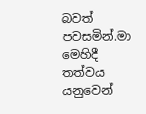බවත් පවසමින්.මා මෙහිදී තත්වය යනුවෙන්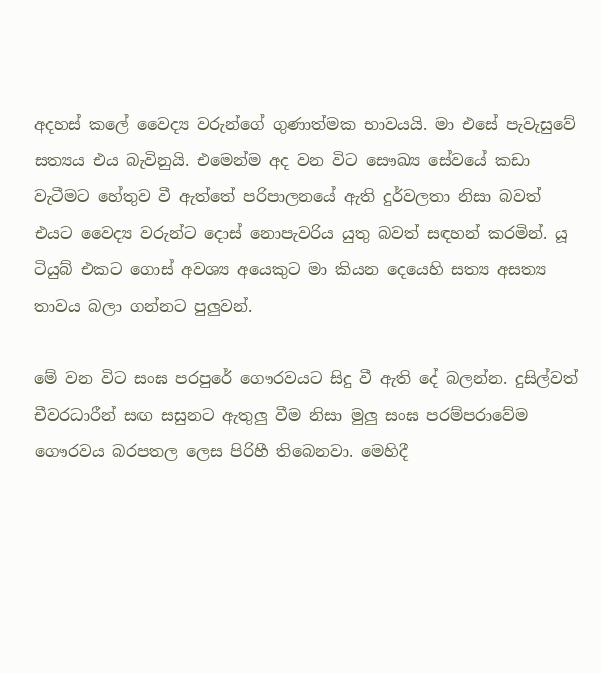අදහස් කලේ වෛද්‍ය වරුන්ගේ ගුණාත්මක භාවයයි. මා එසේ පැවැසුවේ සත්‍යය එය බැවිනුයි. එමෙන්ම අද වන විට සෞඛ්‍ය සේවයේ කඩා වැටීමට හේතුව වී ඇත්තේ පරිපාලනයේ ඇති දුර්වලතා නිසා බවත් එයට වෛද්‍ය වරුන්ට දොස් නොපැවරිය යුතු බවත් සඳහන් කරමින්. යූ ටියුබ් එකට ගොස් අවශ්‍ය අයෙකුට මා කියන දෙයෙහි සත්‍ය අසත්‍ය තාවය බලා ගන්නට පුලුවන්.

මේ වන විට සංඝ පරපුරේ ගෞරවයට සිදු වී ඇති දේ බලන්න. දුසිල්වත් චීවරධාරීන් සඟ සසුනට ඇතුලු වීම නිසා මුලු සංඝ පරම්පරාවේම ගෞරවය බරපතල ලෙස පිරිහී තිබෙනවා. මෙහිදී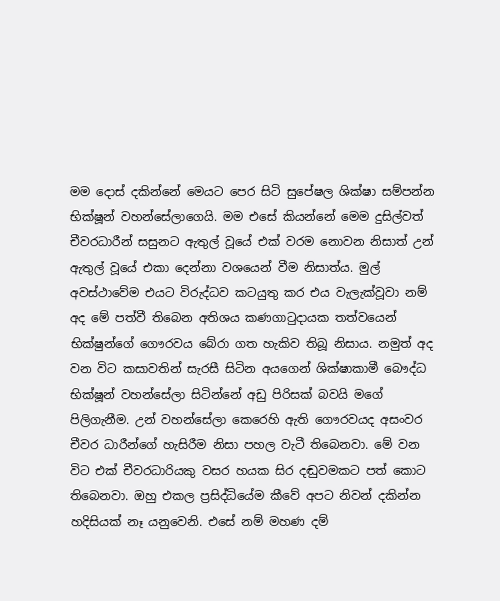මම දොස් දකින්නේ මෙයට පෙර සිටි සුපේෂල ශික්ෂා සම්පන්න භික්ෂූන් වහන්සේලාගෙයි. මම එසේ කියන්නේ මෙම දුසිල්වත් චීවරධාරීන් සසුනට ඇතුල් වූයේ එක් වරම නොවන නිසාත් උන් ඇතුල් වූයේ එකා දෙන්නා වශයෙන් වීම නිසාත්ය. මුල් අවස්ථාවේම එයට විරුද්ධව කටයුතු කර එය වැලැක්වූවා නම් අද මේ පත්වී තිබෙන අතිශය කණගාටුදායක තත්වයෙන් භික්ෂුන්ගේ ගෞරවය බේරා ගත හැකිව තිබූ නිසාය. නමුත් අද වන විට කසාවතින් සැරසී සිටින අයගෙන් ශික්ෂාකාමී බෞද්ධ භික්ෂූන් වහන්සේලා සිටින්නේ අඩු පිරිසක් බවයි මගේ පිලිගැනීම. උන් වහන්සේලා කෙරෙහි ඇති ගෞරවයද අසංවර චීවර ධාරීන්ගේ හැසිරීම නිසා පහල වැටී තිබෙනවා. මේ වන විට එක් චීවරධාරියකු වසර හයක සිර දඬුවමකට පත් කොට තිබෙනවා. ඔහු එකල ප්‍රසිද්ධියේම කීවේ අපට නිවන් දකින්න හදිසියක් නෑ යනුවෙනි. එසේ නම් මහණ දම්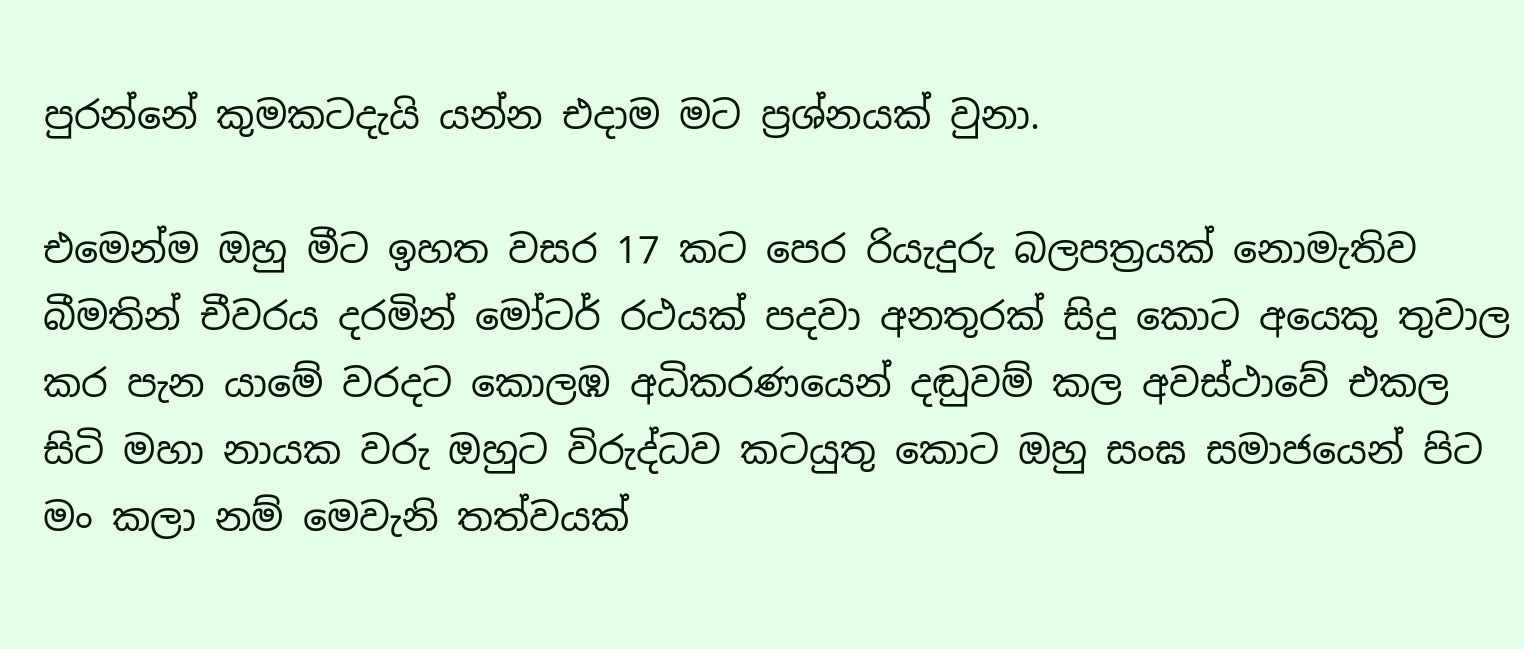පුරන්නේ කුමකටදැයි යන්න එදාම මට ප්‍රශ්නයක් වුනා.

එමෙන්ම ඔහු මීට ඉහත වසර 17 කට පෙර රියැදුරු බලපත්‍රයක් නොමැතිව බීමතින් චීවරය දරමින් මෝටර් රථයක් පදවා අනතුරක් සිදු කොට අයෙකු තුවාල කර පැන යාමේ වරදට කොලඹ අධිකරණයෙන් දඬුවම් කල අවස්ථාවේ එකල සිටි මහා නායක වරු ඔහුට විරුද්ධව කටයුතු කොට ඔහු සංඝ සමාජයෙන් පිට මං කලා නම් මෙවැනි තත්වයක්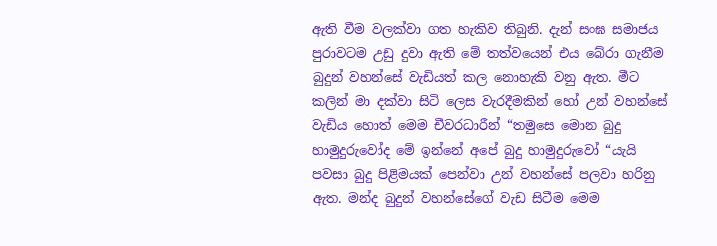ඇති වීම වලක්වා ගත හැකිව තිබුනි. දැන් සංඝ සමාජය පුරාවටම උඩු දුවා ඇති මේ තත්වයෙන් එය බේරා ගැනීම බුදුන් වහන්සේ වැඩියත් කල නොහැකි වනු ඇත. මීට කලින් මා දක්වා සිටි ලෙස වැරදීමකින් හෝ උන් වහන්සේ වැඩිය හොත් මෙම චීවරධාරීන් “තමුසෙ මොන බුදු හාමුදුරුවෝද මේ ඉන්නේ අපේ බුදු හාමුදුරුවෝ “යැයි පවසා බුදු පිළිමයක් පෙන්වා උන් වහන්සේ පලවා හරිනු ඇත. මන්ද බුදුන් වහන්සේගේ වැඩ සිටීම මෙම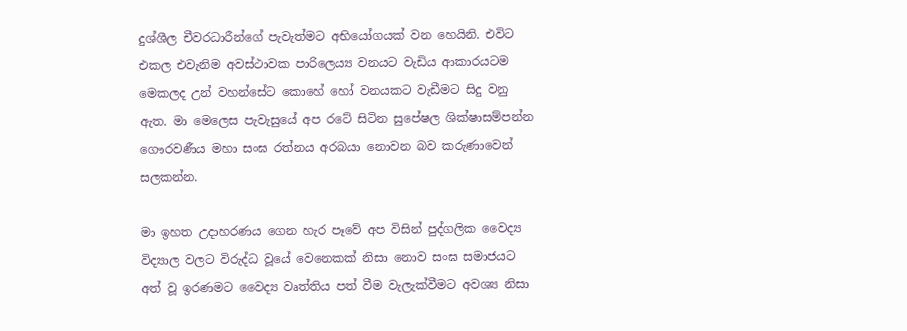දුශ්ශීල චීවරධාරීන්ගේ පැවැත්මට අභියෝගයක් වන හෙයිනි. එවිට එකල එවැනිම අවස්ථාවක පාරිලෙය්‍ය වනයට වැඩිය ආකාරයටම මෙකලද උන් වහන්සේට කොහේ හෝ වනයකට වැඩීමට සිදු වනු ඇත. මා මෙලෙස පැවැසුයේ අප රටේ සිටින සුපේෂල ශික්ෂාසම්පන්න ගෞරවණීය මහා සංඝ රත්නය අරබයා නොවන බව කරුණාවෙන් සලකන්න.

මා ඉහත උදාහරණය ගෙන හැර පෑවේ අප විසින් පුද්ගලික වෛද්‍ය විද්‍යාල වලට විරුද්ධ වූයේ වෙනෙකක් නිසා නොව සංඝ සමාජයට අත් වූ ඉරණමට වෛද්‍ය වෘත්තිය පත් වීම වැලැක්වීමට අවශ්‍ය නිසා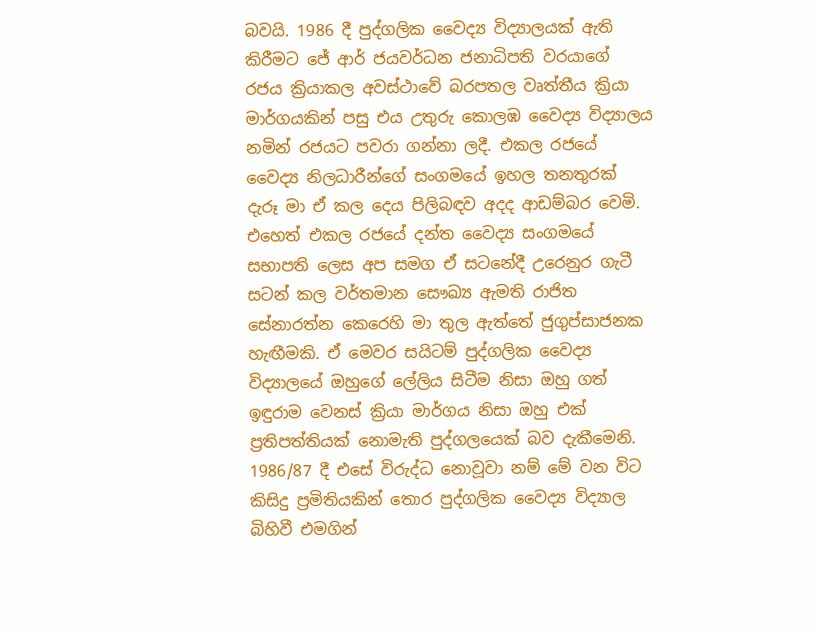බවයි. 1986 දී පුද්ගලික වෛද්‍ය විද්‍යාලයක් ඇති කිරීමට ජේ ආර් ජයවර්ධන ජනාධිපති වරයාගේ රජය ක්‍රියාකල අවස්ථාවේ බරපතල වෘත්තීය ක්‍රියා මාර්ගයකින් පසු එය උතුරු කොලඹ වෛද්‍ය විද්‍යාලය නමින් රජයට පවරා ගන්නා ලදී. එකල රජයේ වෛද්‍ය නිලධාරීන්ගේ සංගමයේ ඉහල තනතුරක් දැරූ මා ඒ කල දෙය පිලිබඳව අදද ආඩම්බර වෙමි. එහෙත් එකල රජයේ දන්ත වෛද්‍ය සංගමයේ සභාපති ලෙස අප සමග ඒ සටනේදී උරෙනුර ගැටී සටන් කල වර්තමාන සෞඛ්‍ය ඇමති රාජිත සේනාරත්න කෙරෙහි මා තුල ඇත්තේ ජුගුප්සාජනක හැඟීමකි. ඒ මෙවර සයිටම් පුද්ගලික වෛද්‍ය විද්‍යාලයේ ඔහුගේ ලේලිය සිටීම නිසා ඔහු ගත් ඉඳුරාම වෙනස් ක්‍රියා මාර්ගය නිසා ඔහු එක් ප්‍රතිපත්තියක් නොමැති පුද්ගලයෙක් බව දැකීමෙනි. 1986/87 දී එසේ විරුද්ධ නොවූවා නම් මේ වන විට කිසිදු ප්‍රමිතියකින් තොර පුද්ගලික වෛද්‍ය විද්‍යාල බිහිවී එමගින්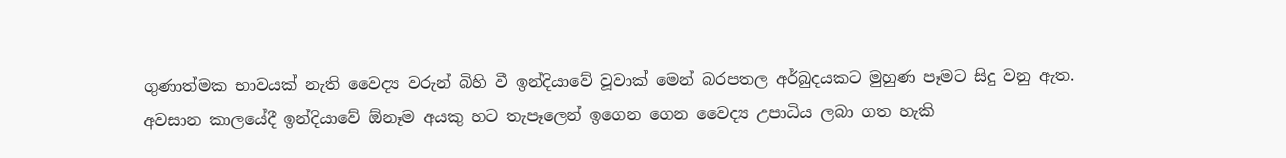ගුණාත්මක භාවයක් නැති වෛද්‍ය වරුන් බිහි වී ඉන්දියාවේ වූවාක් මෙන් බරපතල අර්බුදයකට මුහුණ පෑමට සිදු වනු ඇත. අවසාන කාලයේදී ඉන්දියාවේ ඕනෑම අයකු හට තැපෑලෙන් ඉගෙන ගෙන වෛද්‍ය උපාධිය ලබා ගත හැකි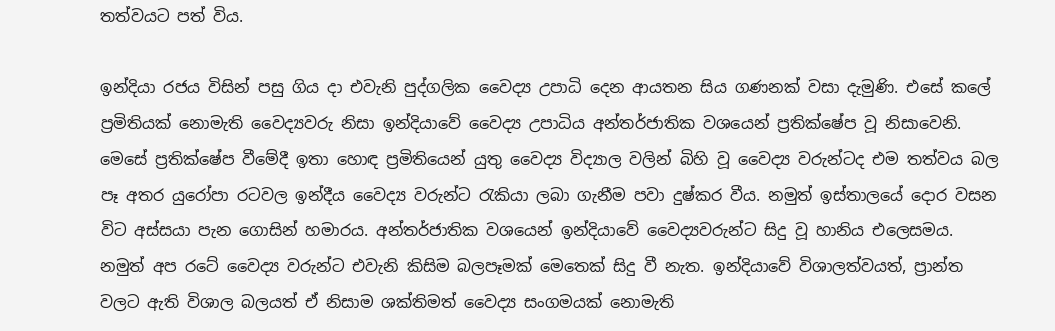තත්වයට පත් විය.

ඉන්දියා රජය විසින් පසු ගිය දා එවැනි පුද්ගලික වෛද්‍ය උපාධි දෙන ආයතන සිය ගණනක් වසා දැමුණි. එසේ කලේ ප්‍රමිතියක් නොමැති වෛද්‍යවරු නිසා ඉන්දියාවේ වෛද්‍ය උපාධිය අන්තර්ජාතික වශයෙන් ප්‍රතික්ෂේප වූ නිසාවෙනි. මෙසේ ප්‍රතික්ෂේප වීමේදී ඉතා හොඳ ප්‍රමිතියෙන් යුතු වෛද්‍ය විද්‍යාල වලින් බිහි වූ වෛද්‍ය වරුන්ටද එම තත්වය බල පෑ අතර යුරෝපා රටවල ඉන්දීය වෛද්‍ය වරුන්ට රැකියා ලබා ගැනීම පවා දුෂ්කර වීය. නමුත් ඉස්තාලයේ දොර වසන විට අස්සයා පැන ගොසින් හමාරය. අන්තර්ජාතික වශයෙන් ඉන්දියාවේ වෛද්‍යවරුන්ට සිදු වූ හානිය එලෙසමය. නමුත් අප රටේ වෛද්‍ය වරුන්ට එවැනි කිසිම බලපෑමක් මෙතෙක් සිදු වී නැත. ඉන්දියාවේ විශාලත්වයත්, ප්‍රාන්ත වලට ඇති විශාල බලයත් ඒ නිසාම ශක්තිමත් වෛද්‍ය සංගමයක් නොමැති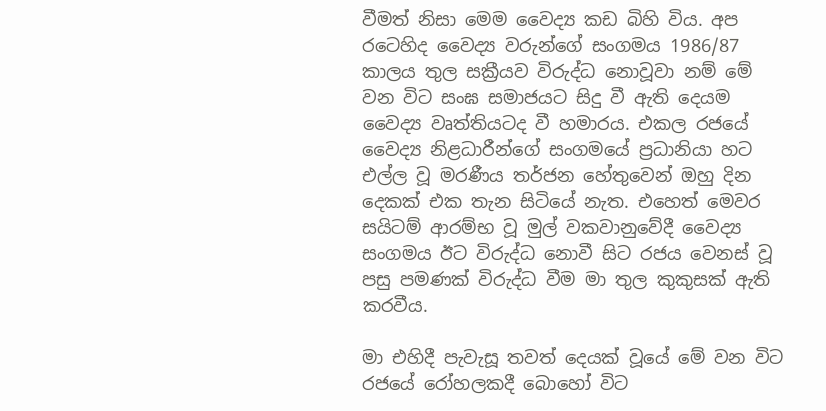වීමත් නිසා මෙම වෛද්‍ය කඩ බිහි විය. අප රටෙහිද වෛද්‍ය වරුන්ගේ සංගමය 1986/87 කාලය තුල සක්‍රීයව විරුද්ධ නොවූවා නම් මේ වන විට සංඝ සමාජයට සිදු වී ඇති දෙයම වෛද්‍ය වෘත්තියටද වී හමාරය. එකල රජයේ වෛද්‍ය නිළධාරීන්ගේ සංගමයේ ප්‍රධානියා හට එල්ල වූ මරණීය තර්ජන හේතුවෙන් ඔහු දින දෙකක් එක තැන සිටියේ නැත. එහෙත් මෙවර සයිටම් ආරම්භ වූ මුල් වකවානුවේදී වෛද්‍ය සංගමය ඊට විරුද්ධ නොවී සිට රජය වෙනස් වූ පසු පමණක් විරුද්ධ වීම මා තුල කුකුසක් ඇති කරවීය.

මා එහිදී පැවැසූ තවත් දෙයක් වූයේ මේ වන විට රජයේ රෝහලකදී බොහෝ විට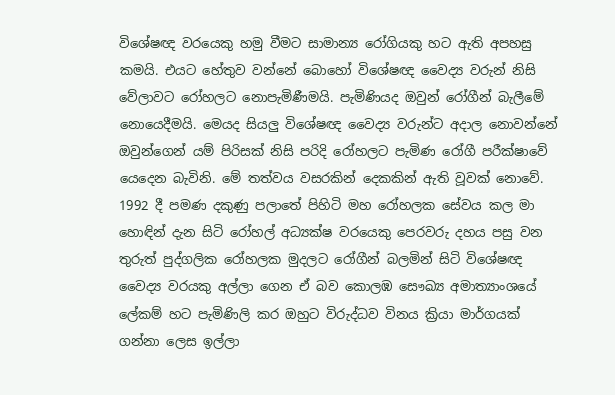විශේෂඥ වරයෙකු හමු වීමට සාමාන්‍ය රෝගියකු හට ඇති අපහසු කමයි. එයට හේතුව වන්නේ බොහෝ විශේෂඥ වෛද්‍ය වරුන් නිසි වේලාවට රෝහලට නොපැමිණීමයි. පැමිණියද ඔවුන් රෝගීන් බැලීමේ නොයෙදීමයි. මෙයද සියලු විශේෂඥ වෛද්‍ය වරුන්ට අදාල නොවන්නේ ඔවුන්ගෙන් යම් පිරිසක් නිසි පරිදි රෝහලට පැමිණ රෝගී පරීක්ෂාවේ යෙදෙන බැවිනි. මේ තත්වය වසරකින් දෙකකින් ඇති වූවක් නොවේ. 1992 දී පමණ දකුණු පලාතේ පිහිටි මහ රෝහලක සේවය කල මා හොඳින් දැන සිටි රෝහල් අධ්‍යක්ෂ වරයෙකු පෙරවරු දහය පසු වන තුරුත් පුද්ගලික රෝහලක මුදලට රෝගීන් බලමින් සිටි විශේෂඥ වෛද්‍ය වරයකු අල්ලා ගෙන ඒ බව කොලඹ සෞඛ්‍ය අමාත්‍යාංශයේ ලේකම් හට පැමිණිලි කර ඔහුට විරුද්ධව විනය ක්‍රියා මාර්ගයක් ගන්නා ලෙස ඉල්ලා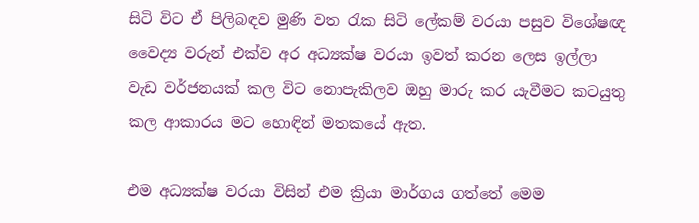සිටි විට ඒ පිලිබඳව මුණි වත රැක සිටි ලේකම් වරයා පසුව විශේෂඥ වෛද්‍ය වරුන් එක්ව අර අධ්‍යක්ෂ වරයා ඉවත් කරන ලෙස ඉල්ලා වැඩ වර්ජනයක් කල විට නොපැකිලව ඔහු මාරු කර යැවීමට කටයුතු කල ආකාරය මට හොඳින් මතකයේ ඇත.

එම අධ්‍යක්ෂ වරයා විසින් එම ක්‍රියා මාර්ගය ගත්තේ මෙම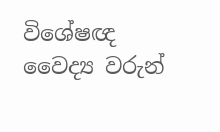විශේෂඥ වෛද්‍ය වරුන්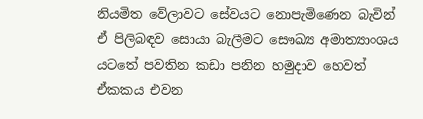නියමිත වේලාවට සේවයට නොපැමිණෙන බැවින් ඒ පිලිබඳව සොයා බැලීමට සෞඛ්‍ය අමාත්‍යාංශය යටතේ පවතින කඩා පනින හමුදාව හෙවත් ඒකකය එවන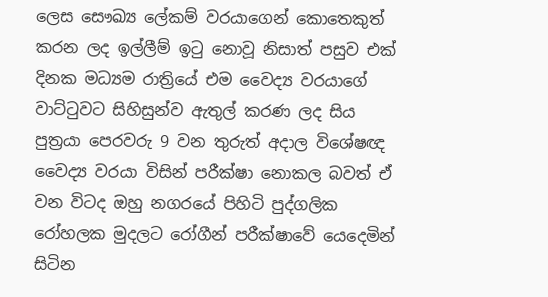ලෙස සෞඛ්‍ය ලේකම් වරයාගෙන් කොතෙකුත් කරන ලද ඉල්ලීම් ඉටු නොවූ නිසාත් පසුව එක් දිනක මධ්‍යම රාත්‍රියේ එම වෛද්‍ය වරයාගේ වාට්ටුවට සිහිසුන්ව ඇතුල් කරණ ලද සිය පුත්‍රයා පෙරවරු 9 වන තුරුත් අදාල විශේෂඥ වෛද්‍ය වරයා විසින් පරීක්ෂා නොකල බවත් ඒ වන විටද ඔහු නගරයේ පිහිටි පුද්ගලික රෝහලක මුදලට රෝගීන් පරීක්ෂාවේ යෙදෙමින් සිටින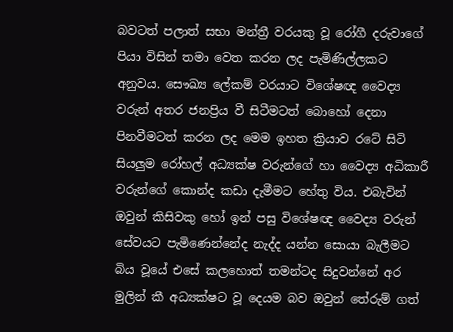බවටත් පලාත් සභා මන්ත්‍රී වරයකු වූ රෝගී දරුවාගේ පියා විසින් තමා වෙත කරන ලද පැමිණිල්ලකට අනුවය. සෞඛ්‍ය ලේකම් වරයාට විශේෂඥ වෛද්‍ය වරුන් අතර ජනප්‍රිය වී සිටීමටත් බොහෝ දෙනා පිනවීමටත් කරන ලද මෙම ඉහත ක්‍රියාව රටේ සිටි සියලුම රෝහල් අධ්‍යක්ෂ වරුන්ගේ හා වෛද්‍ය අධිකාරී වරුන්ගේ කොන්ද කඩා දැමීමට හේතු විය. එබැවින් ඔවුන් කිසිවකු හෝ ඉන් පසු විශේෂඥ වෛද්‍ය වරුන් සේවයට පැමිණෙන්නේද නැද්ද යන්න සොයා බැලීමට බිය වූයේ එසේ කලහොත් තමන්ටද සිදුවන්නේ අර මුලින් කී අධ්‍යක්ෂට වූ දෙයම බව ඔවුන් තේරුම් ගත්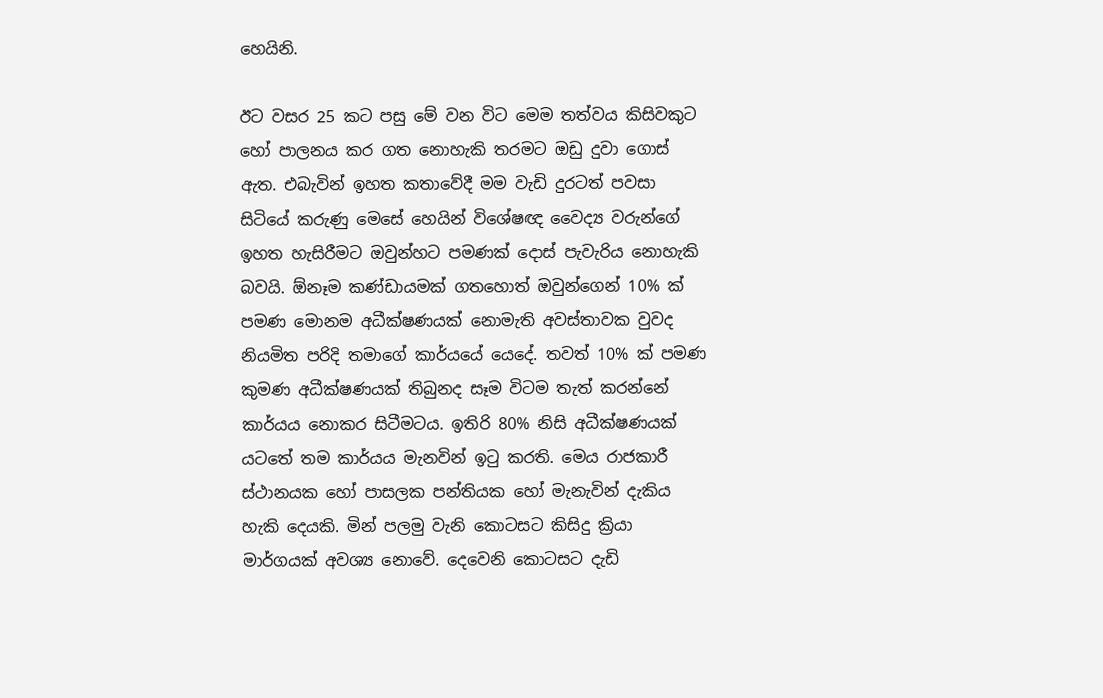හෙයිනි.

ඊට වසර 25 කට පසු මේ වන විට මෙම තත්වය කිසිවකුට හෝ පාලනය කර ගත නොහැකි තරමට ඔඩු දුවා ගොස් ඇත. එබැවින් ඉහත කතාවේදී මම වැඩි දුරටත් පවසා සිටියේ කරුණු මෙසේ හෙයින් විශේෂඥ වෛද්‍ය වරුන්ගේ ඉහත හැසිරීමට ඔවුන්හට පමණක් දොස් පැවැරිය නොහැකි බවයි. ඕනෑම කණ්ඩායමක් ගතහොත් ඔවුන්ගෙන් 10% ක් පමණ මොනම අධීක්ෂණයක් නොමැති අවස්තාවක වුවද නියමිත පරිදි තමාගේ කාර්යයේ යෙදේ. තවත් 10% ක් පමණ කුමණ අධීක්ෂණයක් තිබුනද සෑම විටම තැත් කරන්නේ කාර්යය නොකර සිටීමටය. ඉතිරි 80% නිසි අධීක්ෂණයක් යටතේ තම කාර්යය මැනවින් ඉටු කරති. මෙය රාජකාරී ස්ථානයක හෝ පාසලක පන්තියක හෝ මැනැවින් දැකිය හැකි දෙයකි. මින් පලමු වැනි කොටසට කිසිදු ක්‍රියා මාර්ගයක් අවශ්‍ය නොවේ. දෙවෙනි කොටසට දැඩි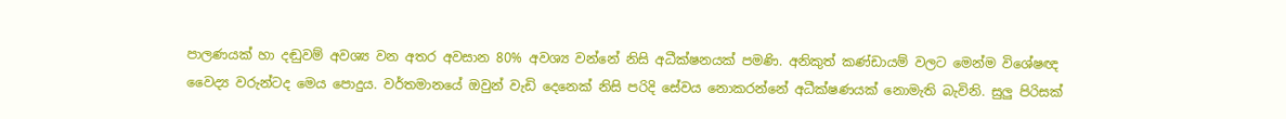පාලණයක් හා දඬුවම් අවශ්‍ය වන අතර අවසාන 80% අවශ්‍ය වන්නේ නිසි අධීක්ෂනයක් පමණි. අනිකුත් කණ්ඩායම් වලට මෙන්ම විශේෂඥ වෛද්‍ය වරුන්ටද මෙය පොදුය. වර්තමානයේ ඔවුන් වැඩි දෙනෙක් නිසි පරිදි සේවය නොකරන්නේ අධීක්ෂණයක් නොමැති බැවිනි. සුලු පිරිසක්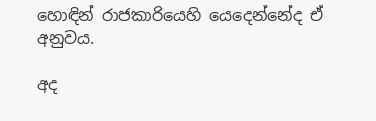හොඳින් රාජකාරියෙහි යෙදෙන්නේද ඒ අනුවය.

අද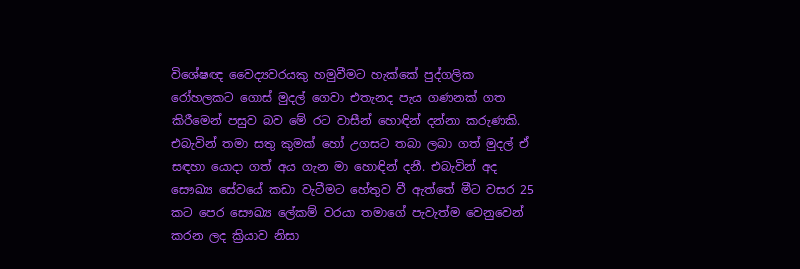විශේෂඥ වෛද්‍යවරයකු හමුවීමට හැක්කේ පුද්ගලික රෝහලකට ගොස් මුදල් ගෙවා එතැනද පැය ගණනක් ගත කිරීමෙන් පසුව බව මේ රට වාසීන් හොඳින් දන්නා කරුණකි. එබැවින් තමා සතු කුමක් හෝ උගසට තබා ලබා ගත් මුදල් ඒ සඳහා යොදා ගත් අය ගැන මා හොඳින් දනී. එබැවින් අද සෞඛ්‍ය සේවයේ කඩා වැටීමට හේතුව වී ඇත්තේ මීට වසර 25 කට පෙර සෞඛ්‍ය ලේකම් වරයා තමාගේ පැවැත්ම වෙනුවෙන් කරන ලද ක්‍රියාව නිසා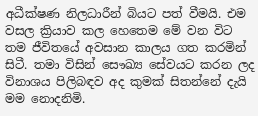අධීක්ෂණ නිලධාරීන් බියට පත් වීමයි. එම වසල ක්‍රියාව කල හෙතෙම මේ වන විට තම ජීවිතයේ අවසාන කාලය ගත කරමින් සිටී. තමා විසින් සෞඛ්‍ය සේවයට කරන ලද විනාශය පිලිබඳව අද කුමක් සිතන්නේ දැයි මම නොදනිමි.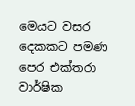මෙයට වසර දෙකකට පමණ පෙර එක්තරා වාර්ෂික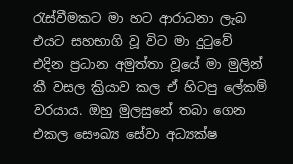රැස්වීමකට මා හට ආරාධනා ලැබ එයට සහභාගි වූ විට මා දුටුවේ එදින ප්‍රධාන අමුත්තා වූයේ මා මුලින් කී වසල ක්‍රියාව කල ඒ හිටපු ලේකම් වරයාය. ඔහු මුලසුනේ තබා ගෙන එකල සෞඛ්‍ය සේවා අධ්‍යක්ෂ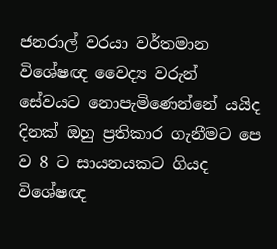ජනරාල් වරයා වර්තමාන විශේෂඥ වෛද්‍ය වරුන් සේවයට නොපැමිණෙන්නේ යයිද දිනක් ඔහු ප්‍රතිකාර ගැනීමට පෙ ව 8 ට සායනයකට ගියද විශේෂඥ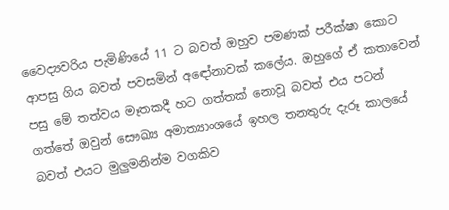වෛද්‍යවරිය පැමිණියේ 11 ට බවත් ඔහුව පමණක් පරීක්ෂා කොට ආපසු ගිය බවත් පවසමින් අඳෝනාවක් කලේය. ඔහුගේ ඒ කතාවෙන් පසු මේ තත්වය මෑතකදී හට ගත්තක් නොවූ බවත් එය පටන් ගත්තේ ඔවුන් සෞඛ්‍ය අමාත්‍යාංශයේ ඉහල තනතුරු දැරූ කාලයේ බවත් එයට මුලුමනින්ම වගකිව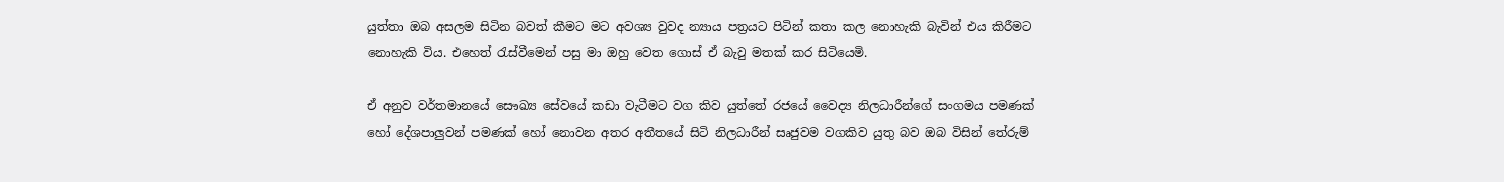යුත්තා ඔබ අසලම සිටින බවත් කීමට මට අවශ්‍ය වුවද න්‍යාය පත්‍රයට පිටින් කතා කල නොහැකි බැවින් එය කිරීමට නොහැකි විය. එහෙත් රැස්වීමෙන් පසු මා ඔහු වෙත ගොස් ඒ බැවු මතක් කර සිටියෙමි.

ඒ අනුව වර්තමානයේ සෞඛ්‍ය සේවයේ කඩා වැටීමට වග කිව යුත්තේ රජයේ වෛද්‍ය නිලධාරීන්ගේ සංගමය පමණක් හෝ දේශපාලුවන් පමණක් හෝ නොවන අතර අතීතයේ සිටි නිලධාරීන් සෘජුවම වගකිව යුතු බව ඔබ විසින් තේරුම්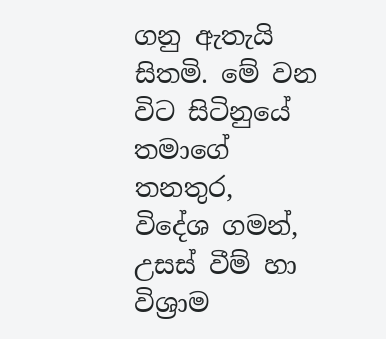ගනු ඇතැයි සිතමි. මේ වන විට සිටිනුයේ තමාගේ තනතුර, විදේශ ගමන්, උසස් වීම් හා විශ්‍රාම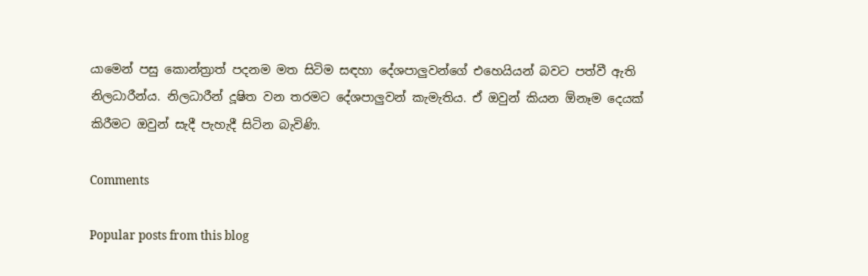යාමෙන් පසු කොන්ත්‍රාත් පදනම මත සිටිම සඳහා දේශපාලුවන්ගේ එහෙයියන් බවට පත්වී ඇති නිලධාරීන්ය. නිලධාරීන් දූෂිත වන තරමට දේශපාලුවන් කැමැතිය. ඒ ඔවුන් කියන ඕනෑම දෙයක් කිරීමට ඔවුන් සැදී පැහැදී සිටින බැවිණි.

Comments

Popular posts from this blog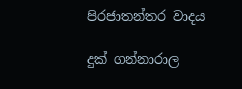පිරජාතන්තර වාදය

දුක් ගන්නාරාල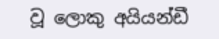වූ ලොකු අයියන්ඩී